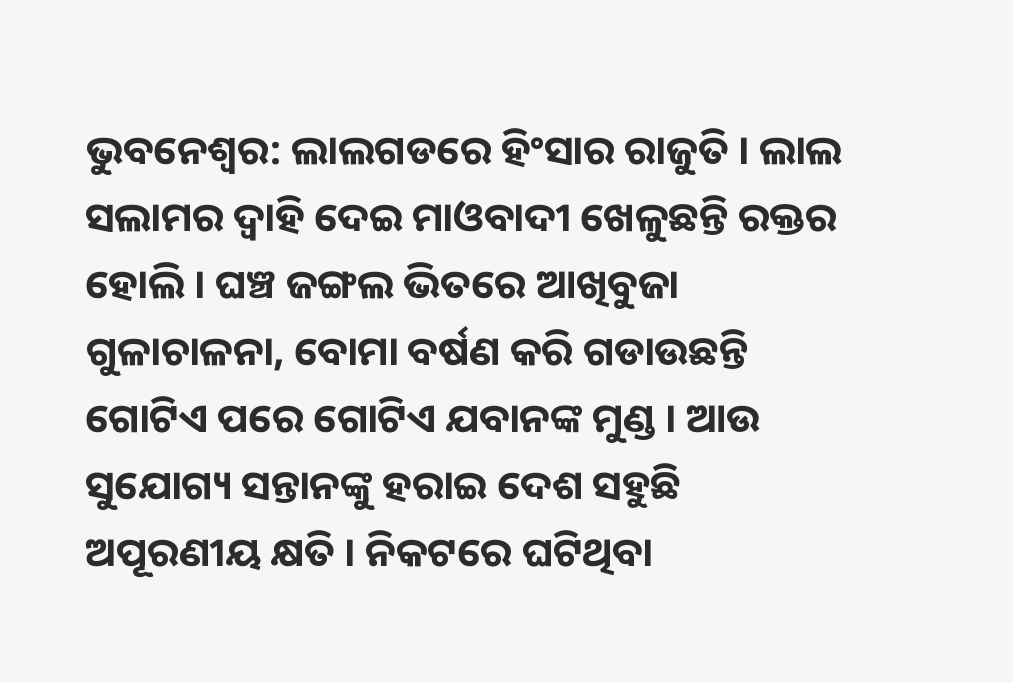ଭୁବନେଶ୍ବର: ଲାଲଗଡରେ ହିଂସାର ରାଜୁତି । ଲାଲ ସଲାମର ଦ୍ବାହି ଦେଇ ମାଓବାଦୀ ଖେଳୁଛନ୍ତି ରକ୍ତର ହୋଲି । ଘଞ୍ଚ ଜଙ୍ଗଲ ଭିତରେ ଆଖିବୁଜା ଗୁଳାଚାଳନା, ବୋମା ବର୍ଷଣ କରି ଗଡାଉଛନ୍ତି ଗୋଟିଏ ପରେ ଗୋଟିଏ ଯବାନଙ୍କ ମୁଣ୍ଡ । ଆଉ ସୁଯୋଗ୍ୟ ସନ୍ତାନଙ୍କୁ ହରାଇ ଦେଶ ସହୁଛି ଅପୂରଣୀୟ କ୍ଷତି । ନିକଟରେ ଘଟିଥିବା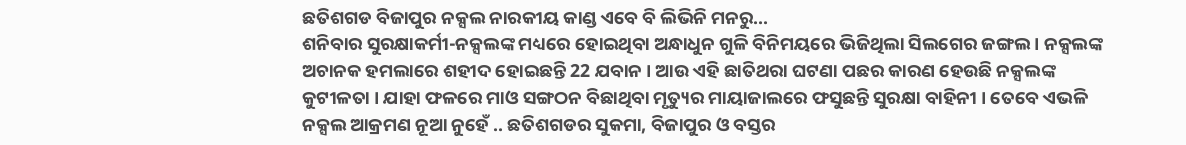ଛତିଶଗଡ ବିଜାପୁର ନକ୍ସଲ ନାରକୀୟ କାଣ୍ଡ ଏବେ ବି ଲିଭିନି ମନରୁ...
ଶନିବାର ସୁରକ୍ଷାକର୍ମୀ-ନକ୍ସଲଙ୍କ ମଧ୍ୟରେ ହୋଇଥିବା ଅନ୍ଧାଧୁନ ଗୁଳି ବିନିମୟରେ ଭିଜିଥିଲା ସିଲଗେର ଜଙ୍ଗଲ । ନକ୍ସଲଙ୍କ ଅଚାନକ ହମଲାରେ ଶହୀଦ ହୋଇଛନ୍ତି 22 ଯବାନ । ଆଉ ଏହି ଛାତିଥରା ଘଟଣା ପଛର କାରଣ ହେଉଛି ନକ୍ସଲଙ୍କ କୁଟୀଳତା । ଯାହା ଫଳରେ ମାଓ ସଙ୍ଗଠନ ବିଛାଥିବା ମୃତ୍ୟୁର ମାୟାଜାଲରେ ଫସୁଛନ୍ତି ସୁରକ୍ଷା ବାହିନୀ । ତେବେ ଏଭଳି ନକ୍ସଲ ଆକ୍ରମଣ ନୂଆ ନୁହେଁ .. ଛତିଶଗଡର ସୁକମା, ବିଜାପୁର ଓ ବସ୍ତର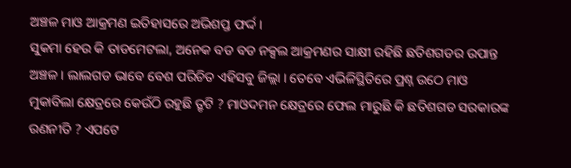ଅଞ୍ଚଳ ମାଓ ଆକ୍ରମଣ ଇତିହାସରେ ଅଭିଶପ୍ତ ଫର୍ଦ୍ଦ ।
ସୁକମା ହେଉ କି ତାଡମେଟଲା, ଅନେକ ବଡ ବଡ ନକ୍ସଲ ଆକ୍ରମଣର ସାକ୍ଷୀ ରହିଛି ଛତିଶଗଡର ଉପାନ୍ତ ଅଞ୍ଚଳ । ଲାଲଗଡ ଭାବେ ବେଶ ପରିଚିତ ଏହିସବୁ ଜିଲ୍ଲା । ତେବେ ଏଭିଳିସ୍ଥିତିରେ ପ୍ରଶ୍ନ ଉଠେ ମାଓ ମୁକାବିଲା କ୍ଷେତ୍ରରେ କେଉଁଠି ରହୁଛି ତ୍ରୃଟି ? ମାଓଦମନ କ୍ଷେତ୍ରରେ ଫେଲ ମାରୁଛି କି ଛତିଶଗଡ ସରକାରଙ୍କ ରଣନୀତି ? ଏପଟେ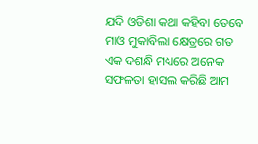ଯଦି ଓଡିଶା କଥା କହିବା ତେବେ ମାଓ ମୁକାବିଲା କ୍ଷେତ୍ରରେ ଗତ ଏକ ଦଶନ୍ଧି ମଧ୍ୟରେ ଅନେକ ସଫଳତା ହାସଲ କରିଛି ଆମ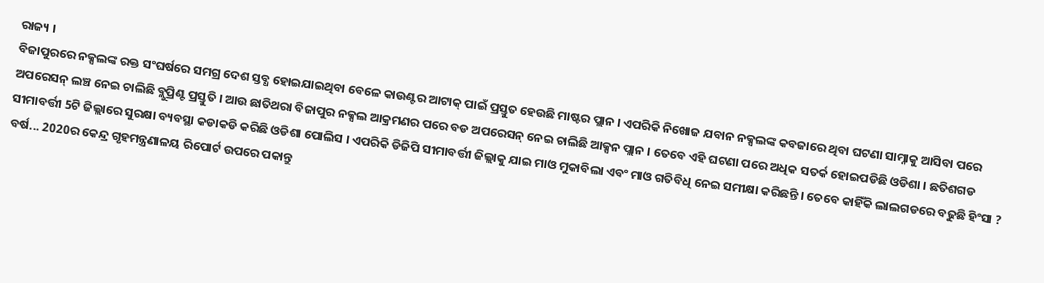ରାଜ୍ୟ ।
ବିଜାପୁରରେ ନକ୍ସଲଙ୍କ ରକ୍ତ ସଂଘର୍ଷରେ ସମଗ୍ର ଦେଶ ସ୍ତବ୍ଧ ହୋଇଯାଇଥିବା ବେଳେ କାଉଣ୍ଟର ଆଟାକ୍ ପାଇଁ ପ୍ରସ୍ତୁତ ହେଉଛି ମାଷ୍ଟର ପ୍ଲାନ । ଏପରିକି ନିଖୋଜ ଯବାନ ନକ୍ସଲଙ୍କ କବଜାରେ ଥିବା ଘଟଣା ସାମ୍ନାକୁ ଆସିବା ପରେ ଅପରେସନ୍ ଲଞ୍ଚ ନେଇ ଚାଲିଛି ବ୍ଲୁପ୍ରିଣ୍ଟ ପ୍ରସ୍ତୁତି । ଆଉ ଛାତିଥରା ବିଜାପୁର ନକ୍ସଲ ଆକ୍ରମଣର ପରେ ବଡ ଅପରେସନ୍ ନେଇ ଚାଲିଛି ଆକ୍ସନ ପ୍ଲାନ । ତେବେ ଏହି ଘଟଣା ପରେ ଅଧିକ ସତର୍କ ହୋଇପଡିଛି ଓଡିଶା । ଛତିଶଗଡ ସୀମାବର୍ତ୍ତୀ 5ଟି ଜିଲ୍ଲାରେ ସୁରକ୍ଷା ବ୍ୟବସ୍ଥା କଡାକଡି କରିଛି ଓଡିଶା ପୋଲିସ । ଏପରିକି ଡିଜିପି ସୀମାବର୍ତ୍ତୀ ଜିଲ୍ଲାକୁ ଯାଇ ମାଓ ମୁକାବିଲା ଏବଂ ମାଓ ଗତିବିଧି ନେଇ ସମୀକ୍ଷା କରିଛନ୍ତି । ତେବେ କାହିଁକି ଲାଲଗଡରେ ବଢୁଛି ହିଂସା ?
ବର୍ଷ... 2020ର କେନ୍ଦ୍ର ଗୃହମନ୍ତ୍ରଣାଳୟ ରିପୋର୍ଟ ଉପରେ ପକାନ୍ତୁ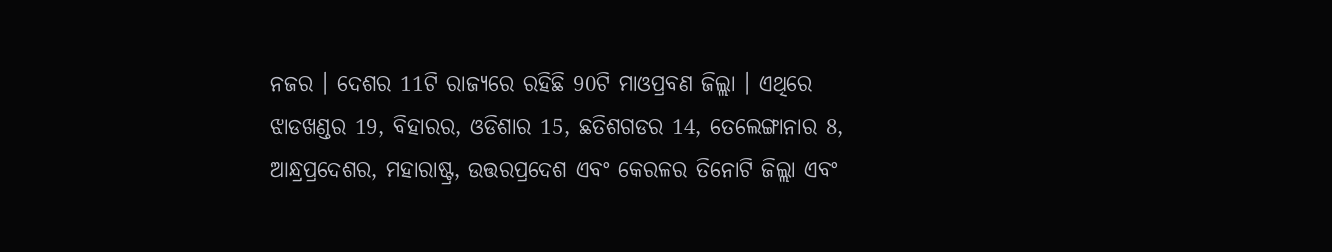ନଜର । ଦେଶର 11ଟି ରାଜ୍ୟରେ ରହିଛି 90ଟି ମାଓପ୍ରବଣ ଜିଲ୍ଲା । ଏଥିରେ ଝାଡଖଣ୍ଡର 19, ବିହାରର, ଓଡିଶାର 15, ଛତିଶଗଡର 14, ତେଲେଙ୍ଗାନାର 8, ଆନ୍ଧ୍ରପ୍ରଦେଶର, ମହାରାଷ୍ଟ୍ର, ଉତ୍ତରପ୍ରଦେଶ ଏବଂ କେରଳର ତିନୋଟି ଜିଲ୍ଲା ଏବଂ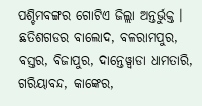ପଶ୍ଚିମବଙ୍ଗର ଗୋଟିଏ ଜିଲ୍ଲା ଅନ୍ତର୍ଭୁକ୍ତ । ଛତିଶଗଡର ବାଲୋଦ, ବଳରାମପୁର, ବସ୍ତର, ବିଜାପୁର, ଦାନ୍ତେୱ୍ବାଡା ଧାମତାରି, ଗରିୟାବନ୍ଦ, କାଙ୍କେର,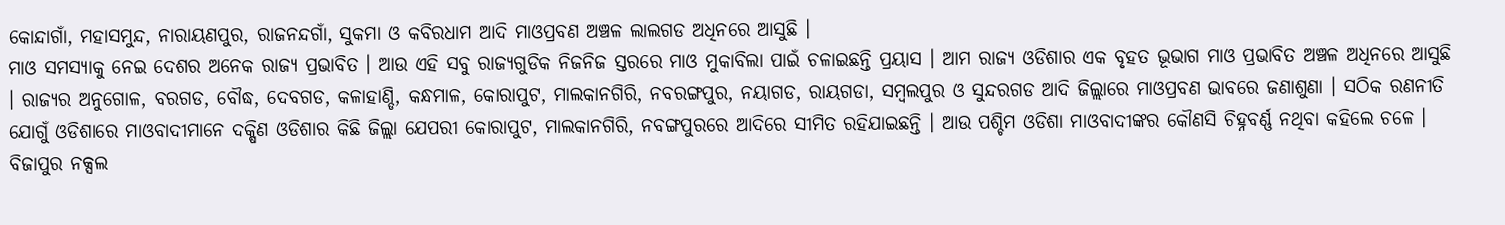କୋନ୍ଦାଗାଁ, ମହାସମୁନ୍ଦ, ନାରାୟଣପୁର, ରାଜନନ୍ଦଗାଁ, ସୁକମା ଓ କବିରଧାମ ଆଦି ମାଓପ୍ରବଣ ଅଞ୍ଚଳ ଲାଲଗଡ ଅଧିନରେ ଆସୁଛି ।
ମାଓ ସମସ୍ୟାକୁ ନେଇ ଦେଶର ଅନେକ ରାଜ୍ୟ ପ୍ରଭାବିତ । ଆଉ ଏହି ସବୁ ରାଜ୍ୟଗୁଡିକ ନିଜନିଜ ସ୍ତରରେ ମାଓ ମୁକାବିଲା ପାଇଁ ଚଳାଇଛନ୍ତି ପ୍ରୟାସ । ଆମ ରାଜ୍ୟ ଓଡିଶାର ଏକ ବୃହତ ଭୂଭାଗ ମାଓ ପ୍ରଭାବିତ ଅଞ୍ଚଳ ଅଧିନରେ ଆସୁଛି । ରାଜ୍ୟର ଅନୁଗୋଳ, ବରଗଡ, ବୌଦ୍ଧ, ଦେବଗଡ, କଳାହାଣ୍ଡି, କନ୍ଧମାଳ, କୋରାପୁଟ, ମାଲକାନଗିରି, ନବରଙ୍ଗପୁର, ନୟାଗଡ, ରାୟଗଡା, ସମ୍ବଲପୁର ଓ ସୁନ୍ଦରଗଡ ଆଦି ଜିଲ୍ଲାରେ ମାଓପ୍ରବଣ ଭାବରେ ଜଣାଶୁଣା । ସଠିକ ରଣନୀତି ଯୋଗୁଁ ଓଡିଶାରେ ମାଓବାଦୀମାନେ ଦକ୍ଷିଣ ଓଡିଶାର କିଛି ଜିଲ୍ଲା ଯେପରୀ କୋରାପୁଟ, ମାଲକାନଗିରି, ନବଙ୍ଗପୁରରେ ଆଦିରେ ସୀମିତ ରହିଯାଇଛନ୍ତି । ଆଉ ପଶ୍ଚିମ ଓଡିଶା ମାଓବାଦୀଙ୍କର କୌଣସି ଚିହ୍ନବର୍ଣ୍ଣ ନଥିବା କହିଲେ ଚଳେ ।
ବିଜାପୁର ନକ୍ସଲ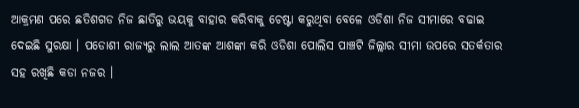ଆକ୍ରମଣ ପରେ ଛତିଶଗଡ ନିଜ ଛାତିରୁ ଭୟକୁ ବାହାର କରିବାକୁ ଚେଷ୍ଟା କରୁଥିବା ବେଳେ ଓଡିଶା ନିଜ ସୀମାରେ ବଢାଇ ଦେଇଛି ସୁରକ୍ଷା । ପଡୋଶୀ ରାଜ୍ୟରୁ ଲାଲ ଆତଙ୍କ ଆଶଙ୍କା କରି ଓଡିଶା ପୋଲିସ ପାଞ୍ଚଟି ଜିଲ୍ଲାର ସୀମା ଉପରେ ସତର୍କତାର ସହ ରଖିଛି କଡା ନଜର ।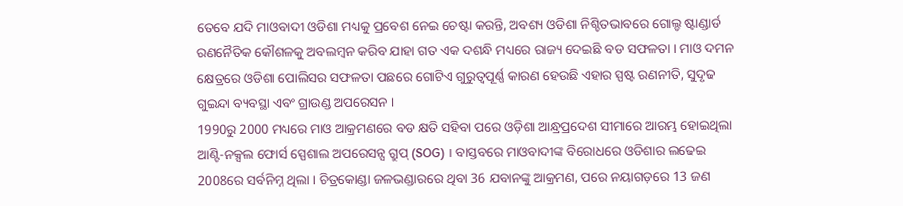ତେବେ ଯଦି ମାଓବାଦୀ ଓଡିଶା ମଧ୍ୟକୁ ପ୍ରବେଶ ନେଇ ଚେଷ୍ଟା କରନ୍ତି, ଅବଶ୍ୟ ଓଡିଶା ନିଶ୍ଚିତଭାବରେ ଗୋଲ୍ଡ ଷ୍ଟାଣ୍ଡାର୍ଡ ରଣନୈତିକ କୌଶଳକୁ ଅବଲମ୍ବନ କରିବ ଯାହା ଗତ ଏକ ଦଶନ୍ଧି ମଧ୍ୟରେ ରାଜ୍ୟ ଦେଇଛି ବଡ ସଫଳତା । ମାଓ ଦମନ କ୍ଷେତ୍ରରେ ଓଡିଶା ପୋଲିସର ସଫଳତା ପଛରେ ଗୋଟିଏ ଗୁରୁତ୍ୱପୂର୍ଣ୍ଣ କାରଣ ହେଉଛି ଏହାର ସ୍ପଷ୍ଟ ରଣନୀତି, ସୁଦୃଢ ଗୁଇନ୍ଦା ବ୍ୟବସ୍ଥା ଏବଂ ଗ୍ରାଉଣ୍ଡ ଅପରେସନ ।
1990ରୁ 2000 ମଧ୍ୟରେ ମାଓ ଆକ୍ରମଣରେ ବଡ କ୍ଷତି ସହିବା ପରେ ଓଡ଼ିଶା ଆନ୍ଧ୍ରପ୍ରଦେଶ ସୀମାରେ ଆରମ୍ଭ ହୋଇଥିଲା ଆଣ୍ଟି-ନକ୍ସଲ ଫୋର୍ସ ସ୍ପେଶାଲ ଅପରେସନ୍ସ ଗ୍ରୁପ୍ (SOG) । ବାସ୍ତବରେ ମାଓବାଦୀଙ୍କ ବିରୋଧରେ ଓଡିଶାର ଲଢେଇ 2008ରେ ସର୍ବନିମ୍ନ ଥିଲା । ଚିତ୍ରକୋଣ୍ଡା ଜଳଭଣ୍ଡାରରେ ଥିବା 36 ଯବାନଙ୍କୁ ଆକ୍ରମଣ, ପରେ ନୟାଗଡ଼ରେ 13 ଜଣ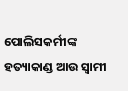ପୋଲିସକର୍ମୀଙ୍କ ହତ୍ୟାକାଣ୍ଡ ଆଉ ସ୍ବାମୀ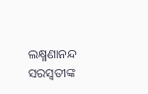ଲକ୍ଷ୍ମଣାନନ୍ଦ ସରସ୍ୱତୀଙ୍କ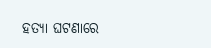ହତ୍ୟା ଘଟଣାରେ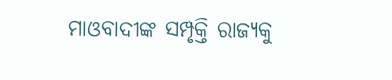ମାଓବାଦୀଙ୍କ ସମ୍ପୃକ୍ତି ରାଜ୍ୟକୁ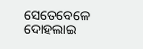ସେତେବେଳେ ଦୋହଲାଇ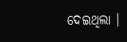ଦେଇଥିଲା ।